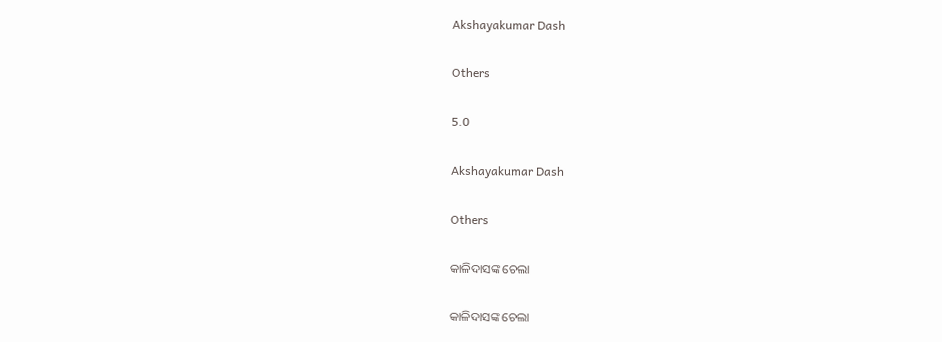Akshayakumar Dash

Others

5.0

Akshayakumar Dash

Others

କାଳିଦାସଙ୍କ ଚେଲା

କାଳିଦାସଙ୍କ ଚେଲା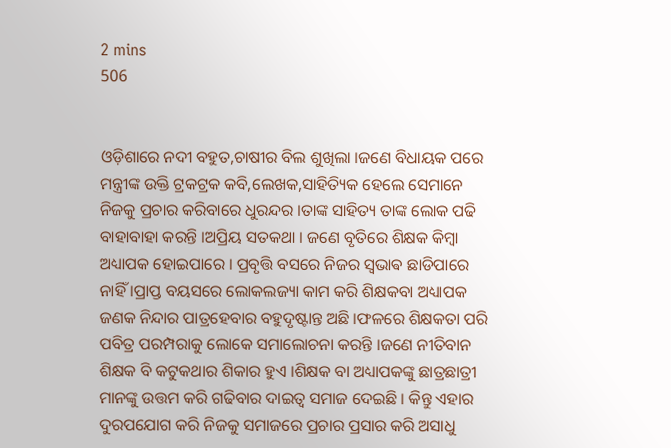2 mins
506


ଓଡ଼ିଶାରେ ନଦୀ ବହୁତ,ଚାଷୀର ବିଲ ଶୁଖିଲା ।ଜଣେ ବିଧାୟକ ପରେ ମନ୍ତ୍ରୀଙ୍କ ଉକ୍ତି ଟ୍ରକଟ୍ରକ କବି,ଲେଖକ,ସାହିତ୍ୟିକ ହେଲେ ସେମାନେ ନିଜକୁ ପ୍ରଚାର କରିବାରେ ଧୁରନ୍ଦର ।ତାଙ୍କ ସାହିତ୍ୟ ତାଙ୍କ ଲୋକ ପଢି ବାହାବାହା କରନ୍ତି ।ଅପ୍ରିୟ ସତକଥା । ଜଣେ ବୃତିରେ ଶିକ୍ଷକ କିମ୍ବା ଅଧ୍ୟାପକ ହୋଇପାରେ । ପ୍ରବୃତ୍ତି ବସରେ ନିଜର ସ୍ଵଭାଵ ଛାଡିପାରେ ନାହିଁ ।ପ୍ରାପ୍ତ ବୟସରେ ଲୋକଲଜ୍ୟା କାମ କରି ଶିକ୍ଷକବା ଅଧ୍ୟାପକ ଜଣକ ନିନ୍ଦାର ପାତ୍ରହେବାର ବହୁଦୃଷ୍ଟାନ୍ତ ଅଛି ।ଫଳରେ ଶିକ୍ଷକତା ପରି ପବିତ୍ର ପରମ୍ପରାକୁ ଲୋକେ ସମାଲୋଚନା କରନ୍ତି ।ଜଣେ ନୀତିବାନ ଶିକ୍ଷକ ବି କଟୁକଥାର ଶିକାର ହୁଏ ।ଶିକ୍ଷକ ବା ଅଧ୍ୟାପକଙ୍କୁ ଛାତ୍ରଛାତ୍ରୀ ମାନଙ୍କୁ ଉତ୍ତମ କରି ଗଢିବାର ଦାଇତ୍ୱ ସମାଜ ଦେଇଛି । କିନ୍ତୁ ଏହାର ଦୁରପଯୋଗ କରି ନିଜକୁ ସମାଜରେ ପ୍ରଚାର ପ୍ରସାର କରି ଅସାଧୁ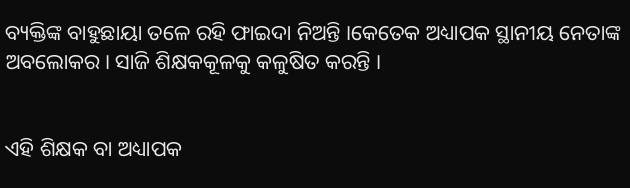ବ୍ୟକ୍ତିଙ୍କ ବାହୁଛାୟା ତଳେ ରହି ଫାଇଦା ନିଅନ୍ତି ।କେତେକ ଅଧ୍ୟାପକ ସ୍ଥାନୀୟ ନେତାଙ୍କ ଅବଲୋକର। ସାଜି ଶିକ୍ଷକକୂଳକୁ କଳୁଷିତ କରନ୍ତି ।


ଏହି ଶିକ୍ଷକ ବା ଅଧ୍ୟାପକ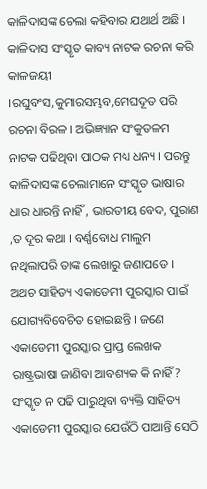କାଳିଦାସଙ୍କ ଚେଲା କହିବାର ଯଥାର୍ଥ ଅଛି । କାଳିଦାସ ସଂସ୍କୃତ କାବ୍ୟ ନାଟକ ରଚନା କରି କାଳଜୟୀ ।ରଘୁବଂସ,କୁମାରସମ୍ଭବ,ମେଘଦୂତ ପରି ରଚନା ବିରଳ । ଅଭିଜ୍ଞ୍ୟାନ ସଂକୁତଳମ ନାଟକ ପଢିଥିବା ପାଠକ ମଧ୍ୟ ଧନ୍ୟ । ପରନ୍ତୁ କାଳିଦାସଙ୍କ ଚେଲାମାନେ ସଂସ୍କୃତ ଭାଷାର ଧାର ଧାରନ୍ତି ନାହିଁ , ଭାରତୀୟ ବେଦ, ପୁରାଣ ,ତ ଦୂର କଥା । ବର୍ଣ୍ଣବୋଧ ମାଲୁମ ନଥିଲାପରି ତାଙ୍କ ଲେଖାରୁ ଜଣାପଡେ । ଅଥଚ ସାହିତ୍ୟ ଏକାଡେମୀ ପୁରସ୍କାର ପାଇଁ ଯୋଗ୍ୟବିବେଚିତ ହୋଇଛନ୍ତି । ଜଣେ ଏକାଡେମୀ ପୁରସ୍କାର ପ୍ରାପ୍ତ ଲେଖକ ରାଷ୍ଟ୍ରଭାଷା ଜାଣିବା ଆବଶ୍ୟକ କି ନାହିଁ? ସଂସ୍କୃତ ନ ପଢି ପାରୁଥିବା ବ୍ୟକ୍ତି ସାହିତ୍ୟ ଏକାଡେମୀ ପୁରସ୍କାର ଯେଉଁଠି ପାଆନ୍ତି ସେଠି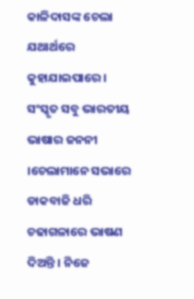କାଳିଦାସଙ୍କ ଚେଲା ଯଥାର୍ଥରେ କୁହାଯାଇପାରେ । ସଂସ୍କୃତ ସବୁ ଭାରତୀୟ ଭାଷାର ଜନନୀ ।ଚେଲାମାନେ ସଭାରେ ଡାକବାଜି ଧରି ଚଢାଗଳାରେ ଭାଷଣ ଦିଅନ୍ତି । ନିଜେ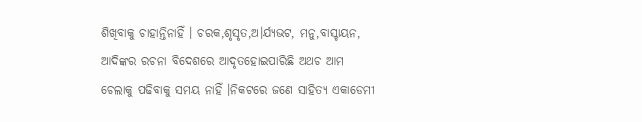ଶିଖିବାକୁ ଚାହାନ୍ତିନାହିଁ । ଚରକ,ଶୃସୃତ,ଅ।ର୍ଯ୍ୟଭଟ, ମନୁ,ବାସ୍ଚାୟନ, ଆଦିଙ୍କର ରଚନା ବିଦେଶରେ ଆଦୃତହୋଇପାରିଛି ଅଥଚ ଆମ ଚେଲାକୁ ପଢିବାକୁ ସମୟ ନାହିଁ ।ନିକଟରେ ଜଣେ ସାହିତ୍ୟ ଏକାଡେମୀ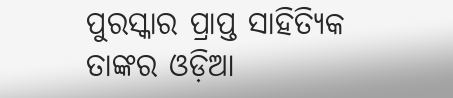ପୁରସ୍କାର ପ୍ରାପ୍ତ ସାହିତ୍ୟିକ ତାଙ୍କର ଓଡ଼ିଆ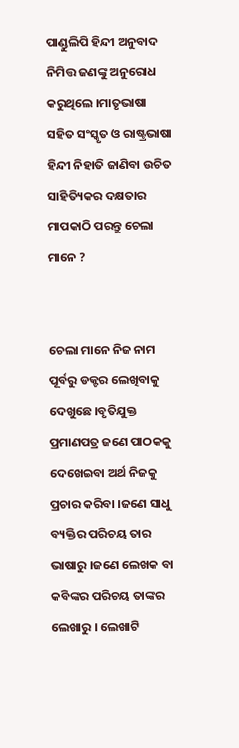ପାଣ୍ଡୁଲିପି ହିନ୍ଦୀ ଅନୁବାଦ ନିମିତ୍ତ ଜଣଙ୍କୁ ଅନୁରୋଧ କରୁଥିଲେ ।ମାତୃଭାଷା ସହିତ ସଂସ୍କୃତ ଓ ରାଷ୍ଟ୍ରଭାଷା ହିନ୍ଦୀ ନିହାତି ଜାଣିବା ଉଚିତ ସାହିତ୍ୟିକର ଦକ୍ଷତାର ମାପକାଠି ପରନ୍ତୁ ଚେଲା ମାନେ ?


ଚେଲା ମାନେ ନିଜ ନାମ ପୂର୍ବରୁ ଡକ୍ଟର ଲେଖିବାକୁ ଦେଖୁଛେ ।ବୃତିଯୁକ୍ତ ପ୍ରମାଣପତ୍ର ଜଣେ ପାଠକକୁ ଦେଖେଇବା ଅର୍ଥ ନିଜକୁ ପ୍ରଚାର କରିବା ।ଜଣେ ସାଧୁ ବ୍ୟକ୍ତିର ପରିଚୟ ତାର ଭାଷାରୁ ।ଜଣେ ଲେଖକ ବା କବିଙ୍କର ପରିଚୟ ତାଙ୍କର ଲେଖାରୁ । ଲେଖାଟି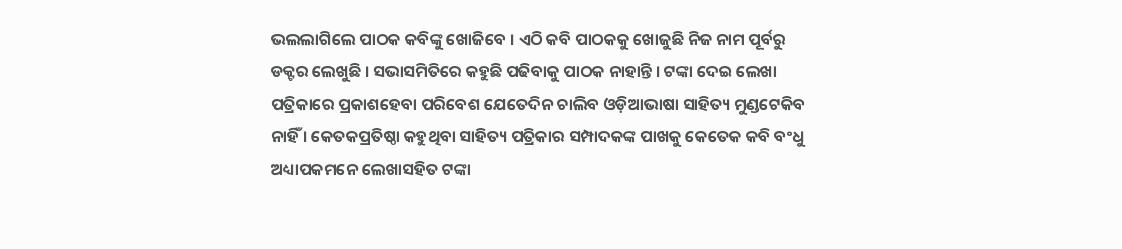ଭଲଲାଗିଲେ ପାଠକ କବିଙ୍କୁ ଖୋଜିବେ । ଏଠି କବି ପାଠକକୁ ଖୋଜୁଛି ନିଜ ନାମ ପୂର୍ବରୁ ଡକ୍ଟର ଲେଖୁଛି । ସଭାସମିତିରେ କହୁଛି ପଢିବାକୁ ପାଠକ ନାହାନ୍ତି । ଟଙ୍କା ଦେଇ ଲେଖା ପତ୍ରିକାରେ ପ୍ରକାଶହେବା ପରିବେଶ ଯେତେଦିନ ଚାଲିବ ଓଡ଼ିଆଭାଷା ସାହିତ୍ୟ ମୁଣ୍ଡଟେକିବ ନାହିଁ । କେତକପ୍ରତିଷ୍ଠା କହୁଥିବା ସାହିତ୍ୟ ପତ୍ରିକାର ସମ୍ପାଦକଙ୍କ ପାଖକୁ କେତେକ କବି ବଂଧୁ ଅଧ୍ୟାପକମନେ ଲେଖାସହିତ ଟଙ୍କା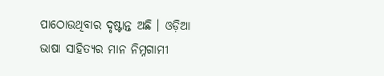ପାଠୋଉଥିବାର ଦୃଷ୍ଟାନ୍ତ ଅଛି । ଓଡ଼ିଆ ଭାଷା ସାହିତ୍ୟର ମାନ ନିମ୍ନଗାମୀ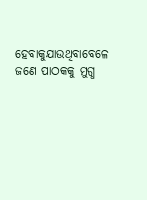ହେବାକୁଯାଉଥିବାବେଳେ ଜଣେ ପାଠକକୁ ମୁଗ୍ଧ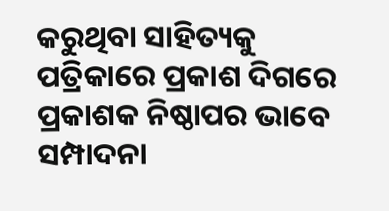କରୁଥିବା ସାହିତ୍ୟକୁ ପତ୍ରିକାରେ ପ୍ରକାଶ ଦିଗରେ ପ୍ରକାଶକ ନିଷ୍ଠାପର ଭାବେ ସମ୍ପାଦନା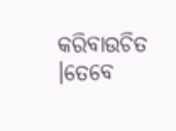କରିବାଉଚିତ ।ତେବେ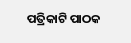ପତ୍ରିକାଟି ପାଠକ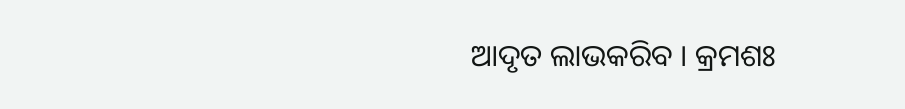ଆଦୃତ ଲାଭକରିବ । କ୍ରମଶଃ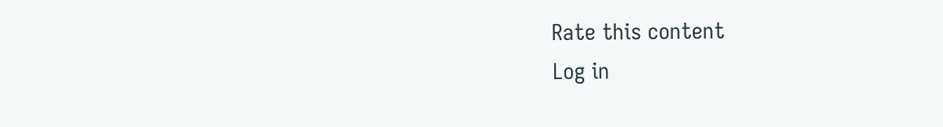Rate this content
Log in